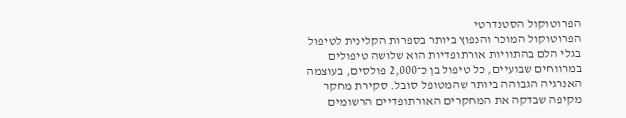הפרוטוקול הסטנדרטי
הפרוטוקול המוכר והנפוץ ביותר בספרות הקלינית לטיפול בגלי הלם בהתוויות אורתופדיות הוא שלושה טיפולים במרווחים שבועיים, כל טיפול בן כ־2,000 פולסים, בעוצמה האנרגיה הגבוהה ביותר שהמטופל סובל. סקירת מחקר מקיפה שבדקה את המחקרים האורתופדיים הרשומים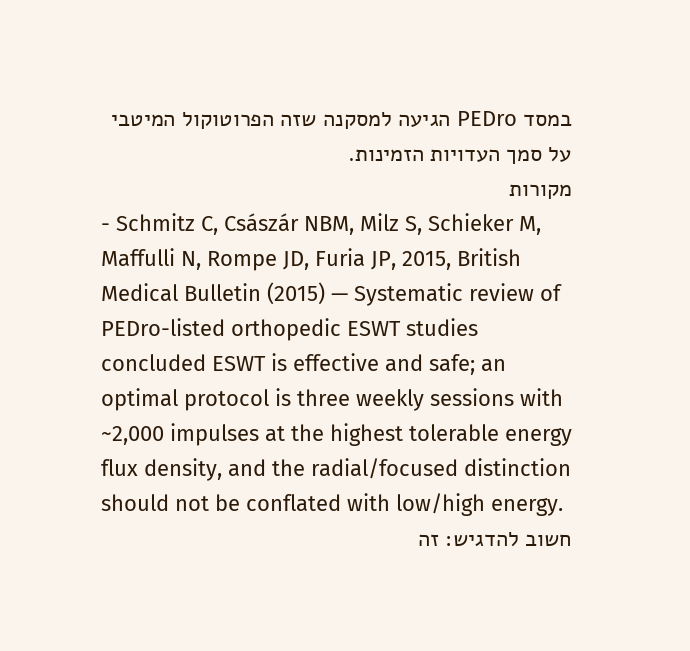במסד PEDro הגיעה למסקנה שזה הפרוטוקול המיטבי על סמך העדויות הזמינות.
מקורות
- Schmitz C, Császár NBM, Milz S, Schieker M, Maffulli N, Rompe JD, Furia JP, 2015, British Medical Bulletin (2015) — Systematic review of PEDro-listed orthopedic ESWT studies concluded ESWT is effective and safe; an optimal protocol is three weekly sessions with ~2,000 impulses at the highest tolerable energy flux density, and the radial/focused distinction should not be conflated with low/high energy.
חשוב להדגיש: זה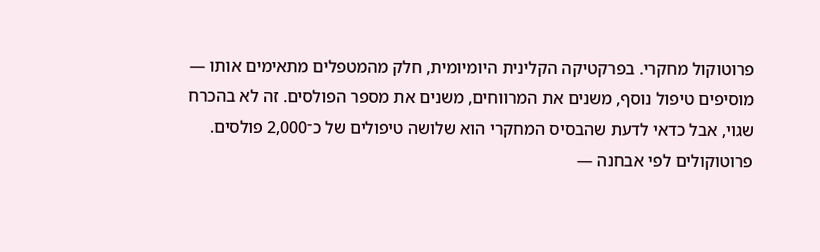פרוטוקול מחקרי. בפרקטיקה הקלינית היומיומית, חלק מהמטפלים מתאימים אותו — מוסיפים טיפול נוסף, משנים את המרווחים, משנים את מספר הפולסים. זה לא בהכרח שגוי, אבל כדאי לדעת שהבסיס המחקרי הוא שלושה טיפולים של כ־2,000 פולסים.
פרוטוקולים לפי אבחנה —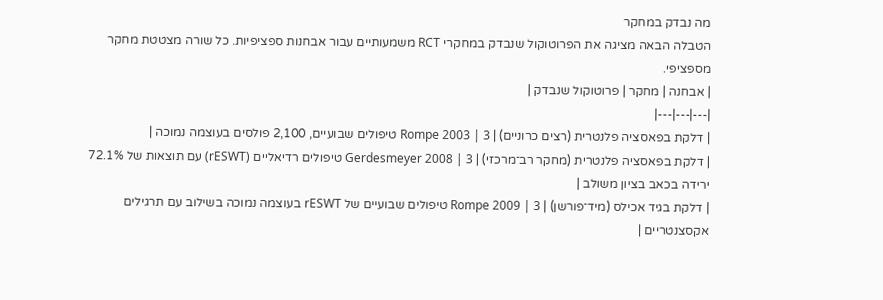מה נבדק במחקר
הטבלה הבאה מציגה את הפרוטוקול שנבדק במחקרי RCT משמעותיים עבור אבחנות ספציפיות. כל שורה מצטטת מחקר מספציפי.
| אבחנה | מחקר | פרוטוקול שנבדק |
|---|---|---|
| דלקת בפאסציה פלנטרית (רצים כרוניים) | Rompe 2003 | 3 טיפולים שבועיים, 2,100 פולסים בעוצמה נמוכה |
| דלקת בפאסציה פלנטרית (מחקר רב־מרכזי) | Gerdesmeyer 2008 | 3 טיפולים רדיאליים (rESWT) עם תוצאות של 72.1% ירידה בכאב בציון משולב |
| דלקת בגיד אכילס (מיד־פורשן) | Rompe 2009 | 3 טיפולים שבועיים של rESWT בעוצמה נמוכה בשילוב עם תרגילים אקסצנטריים |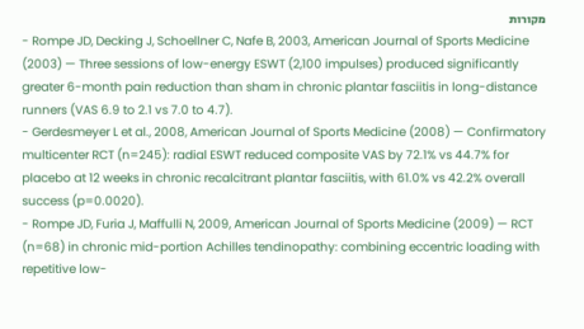מקורות
- Rompe JD, Decking J, Schoellner C, Nafe B, 2003, American Journal of Sports Medicine (2003) — Three sessions of low-energy ESWT (2,100 impulses) produced significantly greater 6-month pain reduction than sham in chronic plantar fasciitis in long-distance runners (VAS 6.9 to 2.1 vs 7.0 to 4.7).
- Gerdesmeyer L et al., 2008, American Journal of Sports Medicine (2008) — Confirmatory multicenter RCT (n=245): radial ESWT reduced composite VAS by 72.1% vs 44.7% for placebo at 12 weeks in chronic recalcitrant plantar fasciitis, with 61.0% vs 42.2% overall success (p=0.0020).
- Rompe JD, Furia J, Maffulli N, 2009, American Journal of Sports Medicine (2009) — RCT (n=68) in chronic mid-portion Achilles tendinopathy: combining eccentric loading with repetitive low-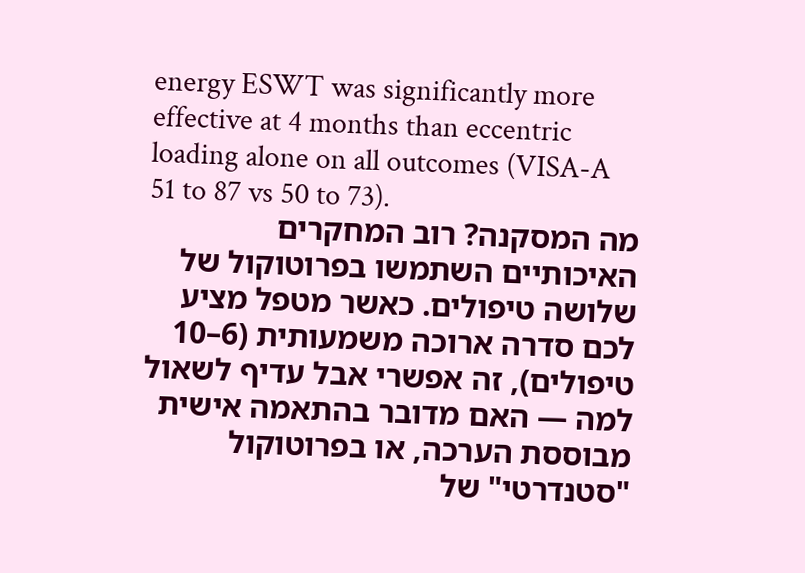energy ESWT was significantly more effective at 4 months than eccentric loading alone on all outcomes (VISA-A 51 to 87 vs 50 to 73).
מה המסקנה? רוב המחקרים האיכותיים השתמשו בפרוטוקול של שלושה טיפולים. כאשר מטפל מציע לכם סדרה ארוכה משמעותית (6–10 טיפולים), זה אפשרי אבל עדיף לשאול למה — האם מדובר בהתאמה אישית מבוססת הערכה, או בפרוטוקול "סטנדרטי" של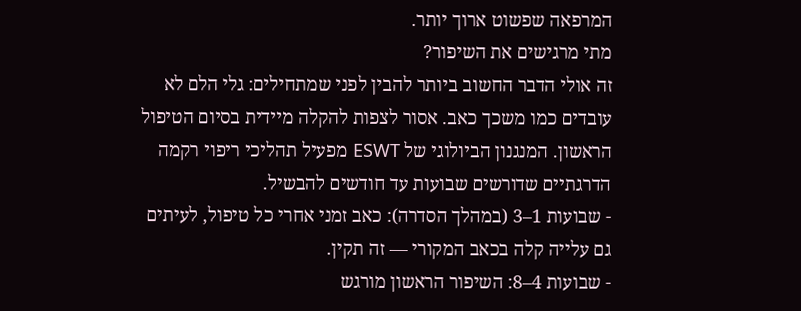המרפאה שפשוט ארוך יותר.
מתי מרגישים את השיפור?
זה אולי הדבר החשוב ביותר להבין לפני שמתחילים: גלי הלם לא עובדים כמו משכך כאב. אסור לצפות להקלה מיידית בסיום הטיפול הראשון. המנגנון הביולוגי של ESWT מפעיל תהליכי ריפוי רקמה הדרגתיים שדורשים שבועות עד חודשים להבשיל.
- שבועות 1–3 (במהלך הסדרה): כאב זמני אחרי כל טיפול, לעיתים גם עלייה קלה בכאב המקורי — זה תקין.
- שבועות 4–8: השיפור הראשון מורגש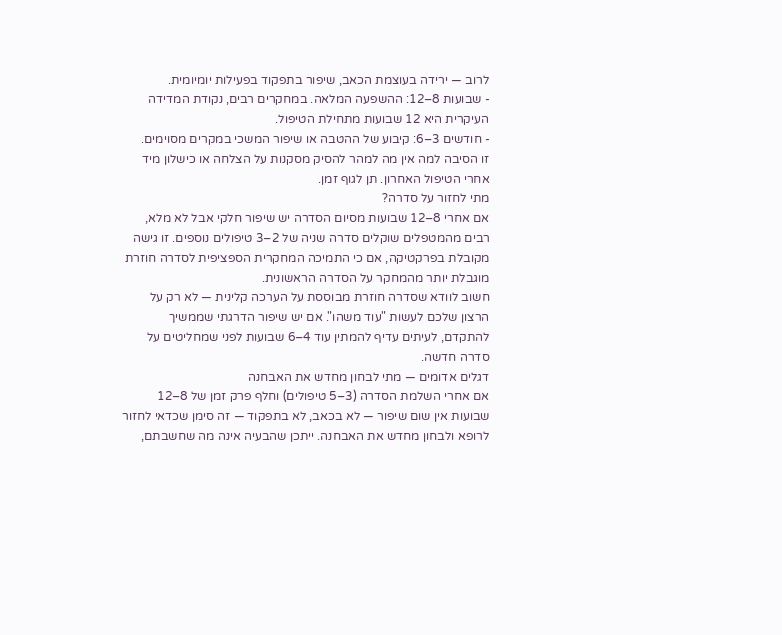לרוב — ירידה בעוצמת הכאב, שיפור בתפקוד בפעילות יומיומית.
- שבועות 8–12: ההשפעה המלאה. במחקרים רבים, נקודת המדידה העיקרית היא 12 שבועות מתחילת הטיפול.
- חודשים 3–6: קיבוע של ההטבה או שיפור המשכי במקרים מסוימים.
זו הסיבה למה אין מה למהר להסיק מסקנות על הצלחה או כישלון מיד אחרי הטיפול האחרון. תן לגוף זמן.
מתי לחזור על סדרה?
אם אחרי 8–12 שבועות מסיום הסדרה יש שיפור חלקי אבל לא מלא, רבים מהמטפלים שוקלים סדרה שניה של 2–3 טיפולים נוספים. זו גישה מקובלת בפרקטיקה, אם כי התמיכה המחקרית הספציפית לסדרה חוזרת מוגבלת יותר מהמחקר על הסדרה הראשונית.
חשוב לוודא שסדרה חוזרת מבוססת על הערכה קלינית — לא רק על הרצון שלכם לעשות "עוד משהו". אם יש שיפור הדרגתי שממשיך להתקדם, לעיתים עדיף להמתין עוד 4–6 שבועות לפני שמחליטים על סדרה חדשה.
דגלים אדומים — מתי לבחון מחדש את האבחנה
אם אחרי השלמת הסדרה (3–5 טיפולים) וחלף פרק זמן של 8–12 שבועות אין שום שיפור — לא בכאב, לא בתפקוד — זה סימן שכדאי לחזור לרופא ולבחון מחדש את האבחנה. ייתכן שהבעיה אינה מה שחשבתם,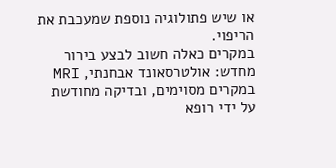או שיש פתולוגיה נוספת שמעכבת את הריפוי.
במקרים כאלה חשוב לבצע בירור מחדש: אולטרסאונד אבחנתי, MRI במקרים מסוימים, ובדיקה מחודשת על ידי רופא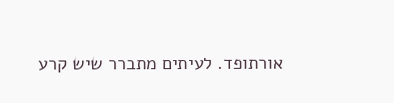אורתופד. לעיתים מתברר שיש קרע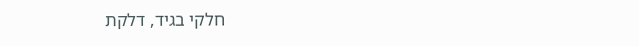חלקי בגיד, דלקת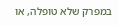במפרק שלא טופלה, או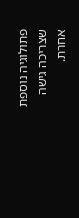פתולוגיה נוספת שצריכה גישה אחרת.